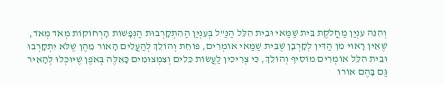וְהִנֵּה עִנְיַן מַחֲלֹקֶת בֵּית שַׁמַּאי וּבֵית הִלֵּל הַנַּ"ל בְּעִנְיַן הַהִתְקָרְבוּת הַנְּפָשׁוֹת הָרְחוֹקוֹת מְאֹד מְאֹד, שֶׁאֵין רָאוּי מִן הַדִּין לְקָרְבָן שֶׁבֵּית שַׁמַּאי אוֹמְרִים, פּוֹחֵת וְהוֹלֵךְ לְהַעֲלִים הָאוֹר מֵהֶן שֶׁלֹּא יִתְקָרְבוּ וּבֵית הִלֵּל אוֹמְרִים מוֹסִיף וְהוֹלֵךְ, כִּי צְרִיכִין לַעֲשׂוֹת כֵּלִים וְצִמְצוּמִים כָּאֵלֶּה בְּאֹפֶן שֶׁיּוּכְלוּ לְהָאִיר גַּם בָּהֶם אוֹרוֹ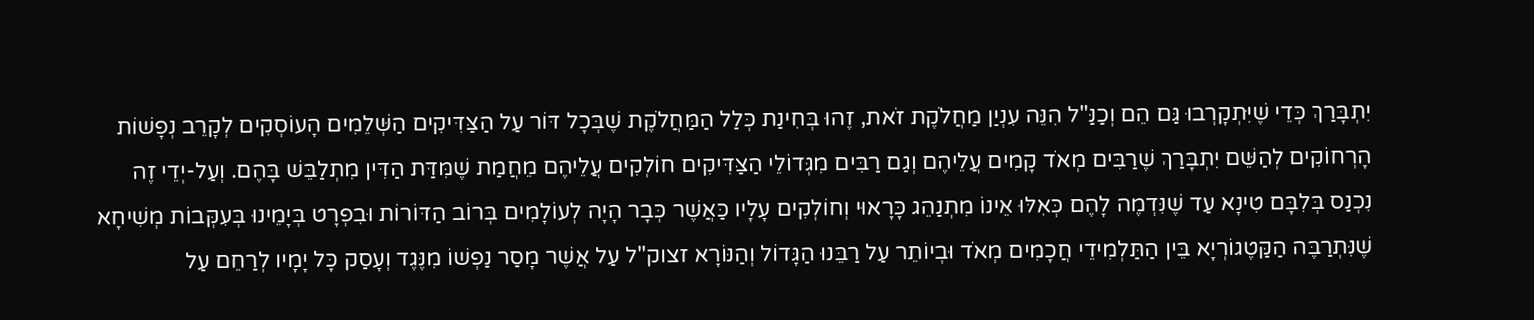יִתְבָּרַךְ כְּדֵי שֶׁיִּתְקָרְבוּ גַּם הֵם וְכַנַּ"ל הִנֵּה עִנְיַן מַחֲלֹקֶת זֹאת, זֶהוּ בְּחִינַת כְּלַל הַמַּחֲלֹקֶת שֶׁבְּכָל דּוֹר עַל הַצַּדִּיקִים הַשְּׁלֵמִים הָעוֹסְקִים לְקָרֵב נְפָשׁוֹת הָרְחוֹקִים לְהַשֵּׁם יִתְבָּרַךְ שֶׁרַבִּים מְאֹד קָמִים עֲלֵיהֶם וְגַם רַבִּים מִגְּדוֹלֵי הַצַּדִּיקִים חוֹלְקִים עֲלֵיהֶם מֵחֲמַת שֶׁמִּדַּת הַדִּין מִתְלַבֵּשׁ בָּהֶם. וְעַל-יְדֵי זֶה נִכְנַס בְּלִבָּם טִינָא עַד שֶׁנִּדְמֶה לָהֶם כְּאִלּוּ אֵינוֹ מִתְנַהֵג כָּרָאוּי וְחוֹלְקִים עָלָיו כַּאֲשֶׁר כְּבָר הָיָה לְעוֹלָמִים בְּרוֹב הַדּוֹרוֹת וּבִפְרָט בְּיָמֵינוּ בְּעִקְּבוֹת מְשִׁיחָא שֶׁנִּתְרַבֶּה הַקַּטֶגוֹרְיָא בֵּין הַתַּלְמִידֵי חֲכָמִים מְאֹד וּבְיוֹתֵר עַל רַבֵּנוּ הַגָּדוֹל וְהַנּוֹרָא זצוק"ל עַל אֲשֶׁר מָסַר נַפְשׁוֹ מִנֶּגֶד וְעָסַק כָּל יָמָיו לְרַחֵם עַל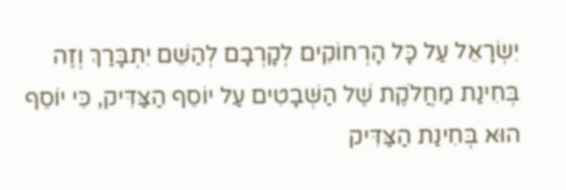יִשְׂרָאֵל עַל כָּל הָרְחוֹקִים לְקָרְבָם לְהַשֵּׁם יִתְבָּרַךְ וְזֶה בְּחִינַת מַחֲלֹקֶת שֶׁל הַשְּׁבָטִים עַל יוֹסֵף הַצַּדִּיק, כִּי יוֹסֵף הוּא בְּחִינַת הַצַּדִּיק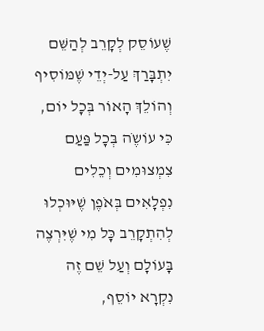שֶׁעוֹסֵק לְקָרֵב לְהַשֵּׁם יִתְבָּרַךְ עַל-יְדֵי שֶׁמּוֹסִיף וְהוֹלֵךְ הָאוֹר בְּכָל יוֹם, כִּי עוֹשֶֹה בְּכָל פַּעַם צִמְצוּמִים וְכֵלִים נִפְלָאִים בְּאֹפֶן שֶׁיּוּכְלוּ לְהִתְקָרֵב כָּל מִי שֶׁיִּרְצֶה בָּעוֹלָם וְעַל שֵׁם זֶה נִקְרָא יוֹסֵף,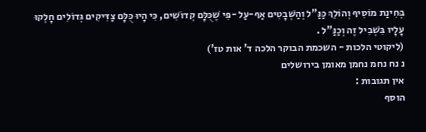בְּחִינַת מוֹסִיף וְהוֹלֵךְ כַּנַּ"ל וְהַשְּׁבָטִים אַף-עַל -פִּי שֶׁכֻּלָּם קְדוֹשִׁים, כִּי הָיוּ כֻּלָּם צַדִּיקִים גְּדוֹלִים חָלְקוּ עָלָיו בִּשְׁבִיל זֶה וְכַנַּ"ל .
(ליקוטי הלכות - השכמת הבוקר הלכה ד' אות טז')
נ נח נחמ נחמן מאומן בירושלים
אין תגובות :
הוסף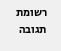רשומת תגובה